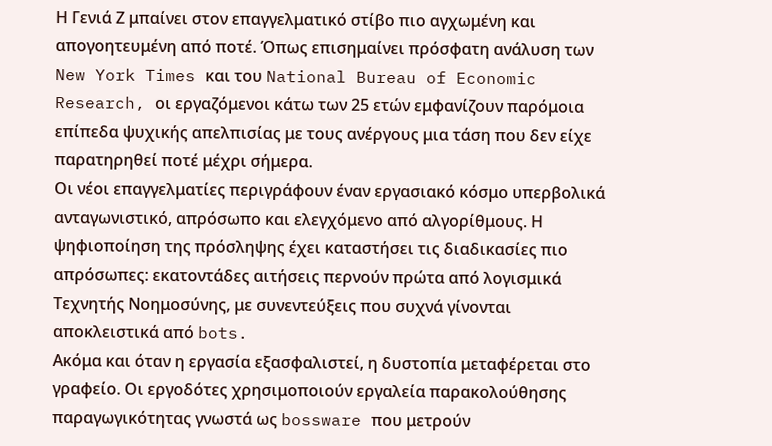Η Γενιά Ζ μπαίνει στον επαγγελματικό στίβο πιο αγχωμένη και απογοητευμένη από ποτέ. Όπως επισημαίνει πρόσφατη ανάλυση των New York Times και του National Bureau of Economic Research, οι εργαζόμενοι κάτω των 25 ετών εμφανίζουν παρόμοια επίπεδα ψυχικής απελπισίας με τους ανέργους μια τάση που δεν είχε παρατηρηθεί ποτέ μέχρι σήμερα.
Οι νέοι επαγγελματίες περιγράφουν έναν εργασιακό κόσμο υπερβολικά ανταγωνιστικό, απρόσωπο και ελεγχόμενο από αλγορίθμους. Η ψηφιοποίηση της πρόσληψης έχει καταστήσει τις διαδικασίες πιο απρόσωπες: εκατοντάδες αιτήσεις περνούν πρώτα από λογισμικά Τεχνητής Νοημοσύνης, με συνεντεύξεις που συχνά γίνονται αποκλειστικά από bots.
Ακόμα και όταν η εργασία εξασφαλιστεί, η δυστοπία μεταφέρεται στο γραφείο. Οι εργοδότες χρησιμοποιούν εργαλεία παρακολούθησης παραγωγικότητας γνωστά ως bossware που μετρούν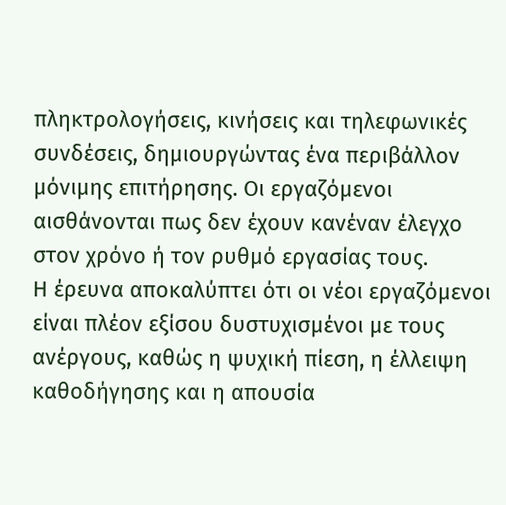πληκτρολογήσεις, κινήσεις και τηλεφωνικές συνδέσεις, δημιουργώντας ένα περιβάλλον μόνιμης επιτήρησης. Οι εργαζόμενοι αισθάνονται πως δεν έχουν κανέναν έλεγχο στον χρόνο ή τον ρυθμό εργασίας τους.
Η έρευνα αποκαλύπτει ότι οι νέοι εργαζόμενοι είναι πλέον εξίσου δυστυχισμένοι με τους ανέργους, καθώς η ψυχική πίεση, η έλλειψη καθοδήγησης και η απουσία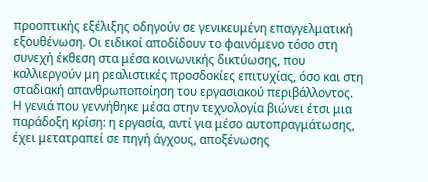προοπτικής εξέλιξης οδηγούν σε γενικευμένη επαγγελματική εξουθένωση. Οι ειδικοί αποδίδουν το φαινόμενο τόσο στη συνεχή έκθεση στα μέσα κοινωνικής δικτύωσης, που καλλιεργούν μη ρεαλιστικές προσδοκίες επιτυχίας, όσο και στη σταδιακή απανθρωποποίηση του εργασιακού περιβάλλοντος.
Η γενιά που γεννήθηκε μέσα στην τεχνολογία βιώνει έτσι μια παράδοξη κρίση: η εργασία, αντί για μέσο αυτοπραγμάτωσης, έχει μετατραπεί σε πηγή άγχους, αποξένωσης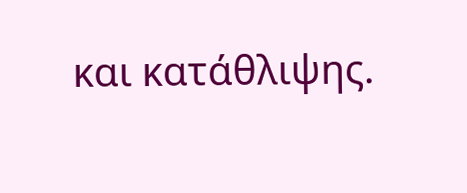και κατάθλιψης.